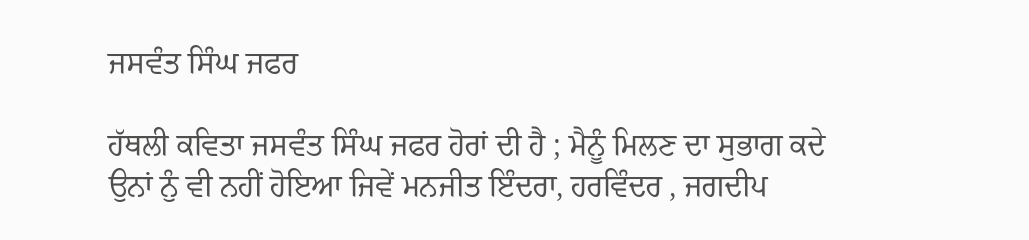ਜਸਵੰਤ ਸਿੰਘ ਜਫਰ

ਹੱਥਲੀ ਕਵਿਤਾ ਜਸਵੰਤ ਸਿੰਘ ਜਫਰ ਹੋਰਾਂ ਦੀ ਹੈ ; ਮੈਨੂੰ ਮਿਲਣ ਦਾ ਸੁਭਾਗ ਕਦੇ ਉਨਾਂ ਨੁੰ ਵੀ ਨਹੀਂ ਹੋਇਆ ਜਿਵੇਂ ਮਨਜੀਤ ਇੰਦਰਾ, ਹਰਵਿੰਦਰ , ਜਗਦੀਪ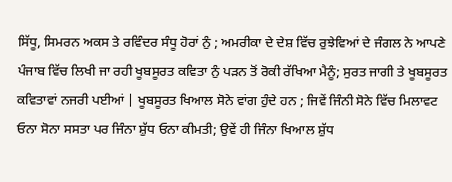ਸਿੱਧੂ, ਸਿਮਰਨ ਅਕਸ ਤੇ ਰਵਿੰਦਰ ਸੰਧੂ ਹੋਰਾਂ ਨੁੰ ; ਅਮਰੀਕਾ ਦੇ ਦੇਸ਼ ਵਿੱਚ ਰੁਝੇਵਿਆਂ ਦੇ ਜੰਗਲ ਨੇ ਆਪਣੇ ਪੰਜਾਬ ਵਿੱਚ ਲਿਖੀ ਜਾ ਰਹੀ ਖੂਬਸੂਰਤ ਕਵਿਤਾ ਨੁੰ ਪੜਨ ਤੋਂ ਰੋਕੀ ਰੱਖਿਆ ਮੈਨੂੰ; ਸੁਰਤ ਜਾਗੀ ਤੇ ਖੂਬਸੂਰਤ ਕਵਿਤਾਵਾਂ ਨਜਰੀ ਪਈਆਂ | ਖੂਬਸੂਰਤ ਖਿਆਲ ਸੋਨੇ ਵਾਂਗ ਹੁੰਦੇ ਹਨ ; ਜਿਵੇਂ ਜਿੰਨੀ ਸੋਨੇ ਵਿੱਚ ਮਿਲਾਵਟ ਓਨਾ ਸੋਨਾ ਸਸਤਾ ਪਰ ਜਿੰਨਾ ਸ਼ੁੱਧ ਓਨਾ ਕੀਮਤੀ; ਉਵੇਂ ਹੀ ਜਿੰਨਾ ਖਿਆਲ ਸ਼ੁੱਧ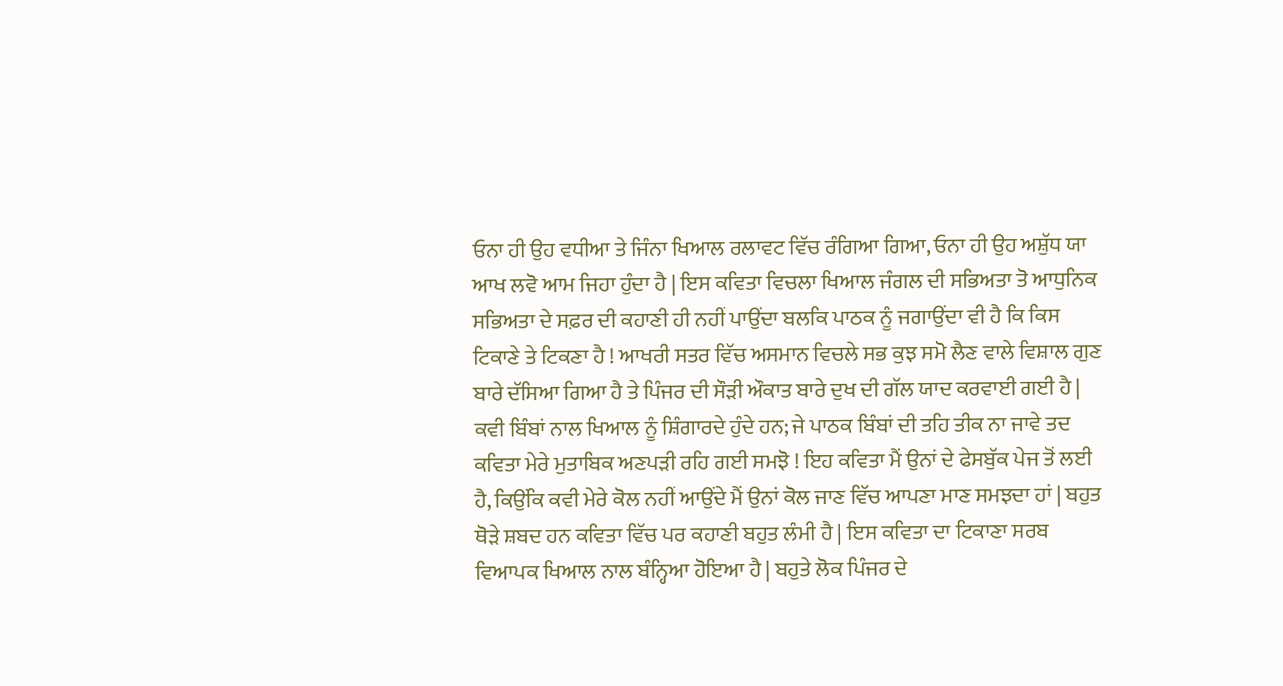ਓਨਾ ਹੀ ਉਹ ਵਧੀਆ ਤੇ ਜਿੰਨਾ ਖਿਆਲ ਰਲਾਵਟ ਵਿੱਚ ਰੰਗਿਆ ਗਿਆ, ਓਨਾ ਹੀ ਉਹ ਅਸ਼ੁੱਧ ਯਾ ਆਖ ਲਵੋ ਆਮ ਜਿਹਾ ਹੁੰਦਾ ਹੈ | ਇਸ ਕਵਿਤਾ ਵਿਚਲਾ ਖਿਆਲ ਜੰਗਲ ਦੀ ਸਭਿਅਤਾ ਤੋ ਆਧੁਨਿਕ ਸਭਿਅਤਾ ਦੇ ਸਫ਼ਰ ਦੀ ਕਹਾਣੀ ਹੀ ਨਹੀਂ ਪਾਉਂਦਾ ਬਲਕਿ ਪਾਠਕ ਨੂੰ ਜਗਾਉਂਦਾ ਵੀ ਹੈ ਕਿ ਕਿਸ ਟਿਕਾਣੇ ਤੇ ਟਿਕਣਾ ਹੈ ! ਆਖਰੀ ਸਤਰ ਵਿੱਚ ਅਸਮਾਨ ਵਿਚਲੇ ਸਭ ਕੁਝ ਸਮੋ ਲੈਣ ਵਾਲੇ ਵਿਸ਼ਾਲ ਗੁਣ ਬਾਰੇ ਦੱਸਿਆ ਗਿਆ ਹੈ ਤੇ ਪਿੰਜਰ ਦੀ ਸੌੜੀ ਔਕਾਤ ਬਾਰੇ ਦੁਖ ਦੀ ਗੱਲ ਯਾਦ ਕਰਵਾਈ ਗਈ ਹੈ | ਕਵੀ ਬਿੰਬਾਂ ਨਾਲ ਖਿਆਲ ਨੂੰ ਸ਼ਿੰਗਾਰਦੇ ਹੁੰਦੇ ਹਨ; ਜੇ ਪਾਠਕ ਬਿੰਬਾਂ ਦੀ ਤਹਿ ਤੀਕ ਨਾ ਜਾਵੇ ਤਦ ਕਵਿਤਾ ਮੇਰੇ ਮੁਤਾਬਿਕ ਅਣਪੜੀ ਰਹਿ ਗਈ ਸਮਝੋ ! ਇਹ ਕਵਿਤਾ ਮੈਂ ਉਨਾਂ ਦੇ ਫੇਸਬੁੱਕ ਪੇਜ ਤੋਂ ਲਈ ਹੈ, ਕਿਉਂਕਿ ਕਵੀ ਮੇਰੇ ਕੋਲ ਨਹੀਂ ਆਉਂਦੇ ਮੈਂ ਉਨਾਂ ਕੋਲ ਜਾਣ ਵਿੱਚ ਆਪਣਾ ਮਾਣ ਸਮਝਦਾ ਹਾਂ | ਬਹੁਤ ਥੋੜੇ ਸ਼ਬਦ ਹਨ ਕਵਿਤਾ ਵਿੱਚ ਪਰ ਕਹਾਣੀ ਬਹੁਤ ਲੰਮੀ ਹੈ | ਇਸ ਕਵਿਤਾ ਦਾ ਟਿਕਾਣਾ ਸਰਬ ਵਿਆਪਕ ਖਿਆਲ ਨਾਲ ਬੰਨ੍ਹਿਆ ਹੋਇਆ ਹੈ | ਬਹੁਤੇ ਲੋਕ ਪਿੰਜਰ ਦੇ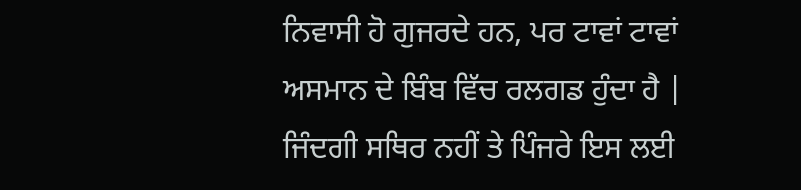ਨਿਵਾਸੀ ਹੋ ਗੁਜਰਦੇ ਹਨ, ਪਰ ਟਾਵਾਂ ਟਾਵਾਂ ਅਸਮਾਨ ਦੇ ਬਿੰਬ ਵਿੱਚ ਰਲਗਡ ਹੁੰਦਾ ਹੈ | ਜਿੰਦਗੀ ਸਥਿਰ ਨਹੀਂ ਤੇ ਪਿੰਜਰੇ ਇਸ ਲਈ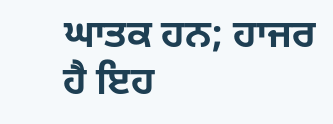ਘਾਤਕ ਹਨ; ਹਾਜਰ ਹੈ ਇਹ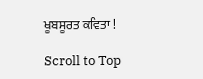ਖੂਬਸੂਰਤ ਕਵਿਤਾ !

Scroll to Top